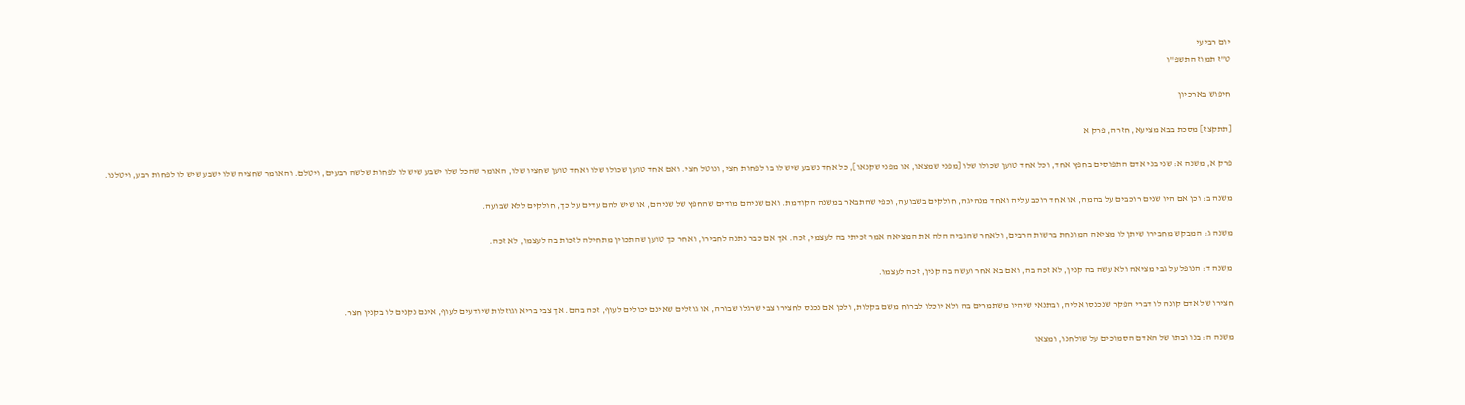יום רביעי
ט"ז תמוז התשפ"ו

חיפוש בארכיון

[תתקצז] מסכת בבא מציעא, חזרה, פרק א

פרק א, משנה א: שני בני אדם התפוסים בחפץ אחד, וכל אחד טוען שכולו שלו [מפני שמצאו, או מפני שקנאו], כל אחד נשבע שיש לו בו לפחות חצי, ונוטל חצי. ואם אחד טוען שכולו שלו ואחד טוען שחציו שלו, האומר שהכל שלו ישבע שיש לו לפחות שלשה רבעים, ויטלם. והאומר שחציה שלו ישבע שיש לו לפחות רבע, ויטלנו.

משנה ב: וכן אם היו שנים רוכבים על בהמה, או אחד רוכב עליה ואחד מנהיגה, חולקים בשבועה, וכפי שהתבאר במשנה הקודמת. ואם שניהם מודים שהחפץ של שניהם, או שיש להם עדים על כך, חולקים ללא שבועה.

משנה ג: המבקש מחבירו שיתן לו מציאה המונחת ברשות הרבים, ולאחר שהגביה הלה את המציאה אמר זכיתי בה לעצמי, זכה. אך אם כבר נתנה לחבירו, ואחר כך טוען שהתכוין מתחילה לזכות בה לעצמו, לא זכה.

משנה ד: הנופל על גבי מציאה ולא עשה בה קנין, לא זכה בה, ואם בא אחר ועשה בה קנין, זכה לעצמו.

חצירו של אדם קונה לו דברי הפקר שנכנסו אליה, ובתנאי שיהיו משתמרים בה ולא יוכלו לברוח משם בקלות, ולכן אם נכנס לחצירו צבי שרגלו שבורה, או גוזלים שאינם יכולים לעוף, זכה בהם. אך צבי בריא וגוזלות שיודעים לעוף, אינם נקנים לו בקנין חצר.

משנה ה: בנו ובתו של האדם הסמוכים על שולחנו, ומצאו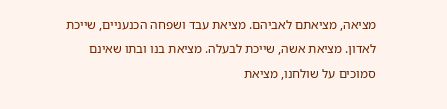מציאה, מציאתם לאביהם. מציאת עבד ושפחה הכנעניים, שייכת לאדון. מציאת אשה, שייכת לבעלה. מציאת בנו ובתו שאינם סמוכים על שולחנו, מציאת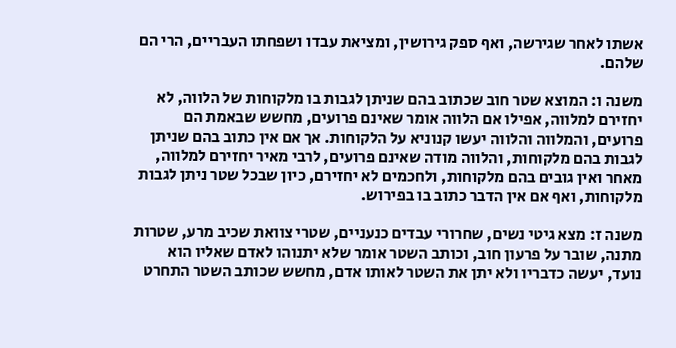אשתו לאחר שגירשה, ואף ספק גירושין, ומציאת עבדו ושפחתו העבריים, הרי הם שלהם.

משנה ו: המוצא שטר חוב שכתוב בהם שניתן לגבות בו מלקוחות של הלווה, לא יחזירם למלווה, אפילו אם הלווה אומר שאינם פרועים, מחשש שבאמת הם פרועים, והמלווה והלווה יעשו קנוניא על הלקוחות. אך אם אין כתוב בהם שניתן לגבות בהם מלקוחות, והלווה מודה שאינם פרועים, לרבי מאיר יחזירם למלווה, מאחר ואין גובים בהם מלקוחות, ולחכמים לא יחזירם, כיון שבכל שטר ניתן לגבות מלקוחות, ואף אם אין הדבר כתוב בו בפירוש.

משנה ז: מצא גיטי נשים, שחרורי עבדים כנעניים, שטרי צוואת שכיב מרע, שטרות מתנה, שובר על פרעון חוב, וכותב השטר אומר שלא יתנוהו לאדם שאליו הוא נועד, יעשה כדבריו ולא יתן את השטר לאותו אדם, מחשש שכותב השטר התחרט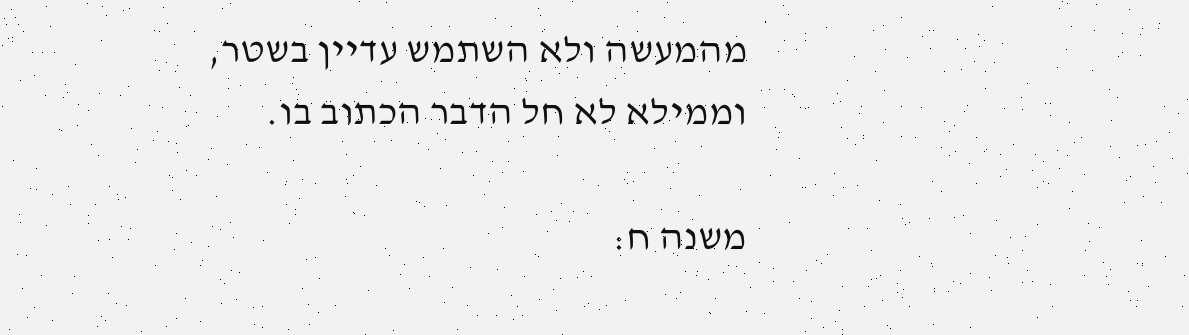מהמעשה ולא השתמש עדיין בשטר, וממילא לא חל הדבר הכתוב בו.

משנה ח: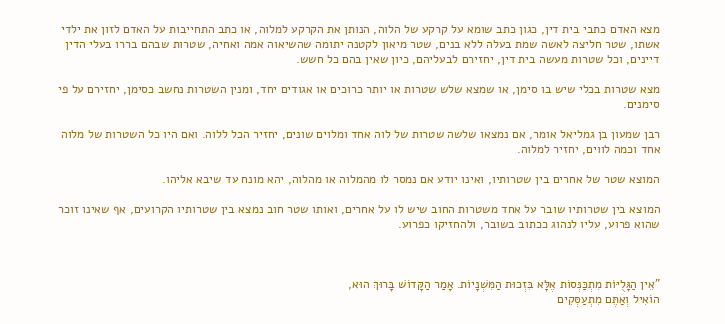מצא האדם כתבי בית דין, כגון כתב שומא על קרקע של הלוה, הנותן את הקרקע למלוה, או כתב התחייבות על האדם לזון את ילדי אשתו, שטר חליצה לאשה שמת בעלה ללא בנים, שטר מיאון לקטנה יתומה שהשיאוה אמה ואחיה, שטרות שבהם בררו בעלי הדין דיינים, וכל שטרות מעשה בית דין, יחזירם לבעליהם, כיון שאין בהם כל חשש.

מצא שטרות בכלי שיש בו סימן, או שמצא שלש שטרות או יותר כרוכים או אגודים יחד, ומנין השטרות נחשב כסימן, יחזירם על פי סימנים.

רבן שמעון בן גמליאל אומר, אם נמצאו שלשה שטרות של לוה אחד ומלוים שונים, יחזיר הכל ללוה. ואם היו כל השטרות של מלוה אחד וכמה לווים, יחזיר למלוה.

המוצא שטר של אחרים בין שטרותיו, ואינו יודע אם נמסר לו מהמלוה או מהלוה, יהא מונח עד שיבא אליהו.

המוצא בין שטרותיו שובר על אחד משטרות החוב שיש לו על אחרים, ואותו שטר חוב נמצא בין שטרותיו הקרועים, אף שאינו זוכר שהוא פרוע, עליו לנהוג ככתוב בשובר, ולהחזיקו כפרוע.



"אֵין הַגָּלֻיּוֹת מִתְכַּנְּסוֹת אֶלָּא בִּזְכוּת הַמִּשְׁנָיוֹת. אָמַר הַקָּדוֹשׁ בָּרוּךְ הוּא,
הוֹאִיל וְאַתֶּם מִתְעַסְּקִים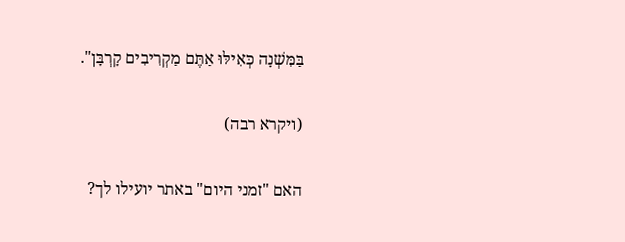בַּמִּשְׁנָה כְּאִילּוּ אַתֶּם מַקְרִיבִים קָרְבָּן".

(ויקרא רבה)

האם "זמני היום" באתר יועילו לך?